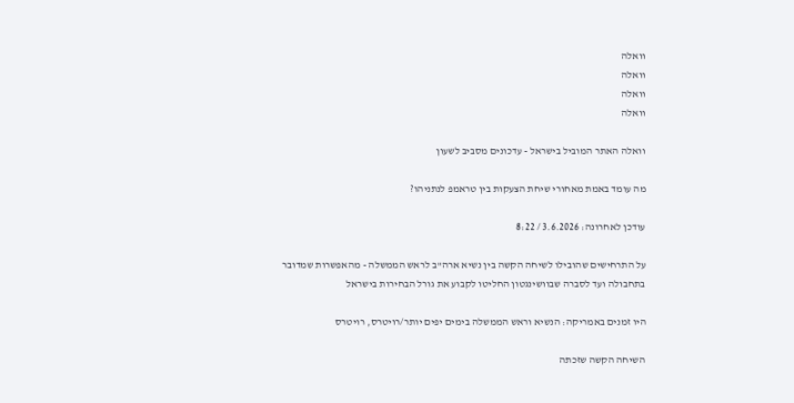וואלה
וואלה
וואלה
וואלה

וואלה האתר המוביל בישראל - עדכונים מסביב לשעון

מה עומד באמת מאחורי שיחת הצעקות בין טראמפ לנתניהו?

עודכן לאחרונה: 3.6.2026 / 8:22

על התרחישים שהובילו לשיחה הקשה בין נשיא ארה"ב לראש הממשלה - מהאפשרות שמדובר בתחבולה ועד לסברה שבוושינגטון החליטו לקבוע את גורל הבחירות בישראל

היו זמנים באמריקה: הנשיא וראש הממשלה בימים יפים יותר/רויטרס, רויטרס

השיחה הקשה שזכתה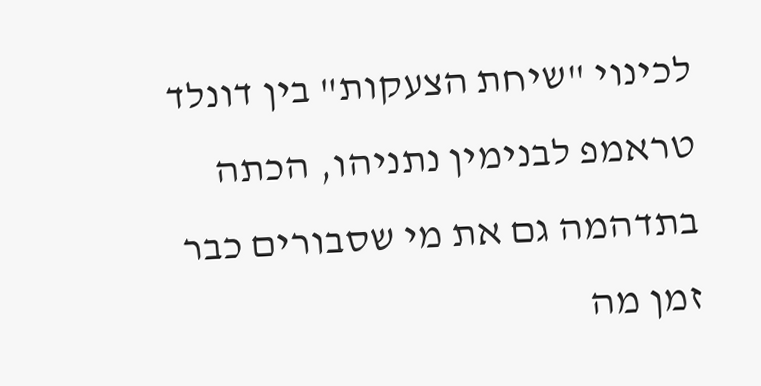לכינוי "שיחת הצעקות" בין דונלד טראמפ לבנימין נתניהו, הכתה בתדהמה גם את מי שסבורים כבר זמן מה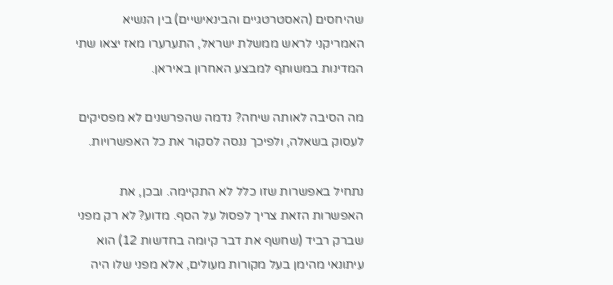שהיחסים (האסטרטגיים והבינאישיים) בין הנשיא האמריקני לראש ממשלת ישראל, התערערו מאז יצאו שתי המדינות במשותף למבצע האחרון באיראן.

מה הסיבה לאותה שיחה? נדמה שהפרשנים לא מפסיקים לעסוק בשאלה, ולפיכך ננסה לסקור את כל האפשרויות.

נתחיל באפשרות שזו כלל לא התקיימה. ובכן, את האפשרות הזאת צריך לפסול על הסף. מדוע? לא רק מפני שברק רביד (שחשף את דבר קיומה בחדשות 12) הוא עיתונאי מהימן בעל מקורות מעולים, אלא מפני שלו היה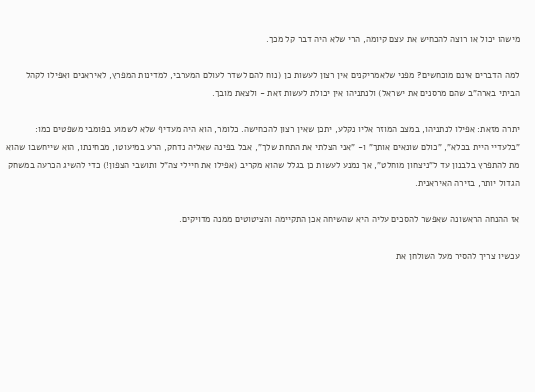מישהו יכול או רוצה להכחיש את עצם קיומה, הרי שלא היה דבר קל מכך.

למה הדברים אינם מוכחשים? מפני שלאמריקנים אין רצון לעשות כן (נוח להם לשדר לעולם המערבי, למדינות המפרץ, לאיראנים ואפילו לקהל הביתי בארה"ב שהם מרסנים את ישראל) ולנתניהו אין יכולת לעשות זאת - ולצאת מובך.

יתרה מזאת: אפילו לנתניהו, במצב המוזר אליו נקלע, יתכן שאין רצון להכחישה. כלומר, הוא היה מעדיף שלא לשמוע בפומבי משפטים כמו: "בלעדיי היית בכלא", "כולם שונאים אותך" ו- "אני הצלתי את התחת שלך", אבל בפינה שאליה נדחק, הרע במיעוטו, מבחינתו, הוא שייחשבו שהוא מת להתפרץ בלבנון עד ל"ניצחון מוחלט", אך נמנע לעשות כן בגלל שהוא מקריב (אפילו את חיילי צה"ל ותושבי הצפון!) כדי להשיג הכרעה במשחק הגדול יותר, בזירה האיראנית.

אז ההנחה הראשונה שאפשר להסכים עליה היא שהשיחה אכן התקיימה והציטוטים ממנה מדויקים.

עכשיו צריך להסיר מעל השולחן את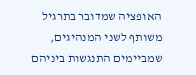האופציה שמדובר בתרגיל משותף לשני המנהיגים, שמביימים התנגשות ביניהם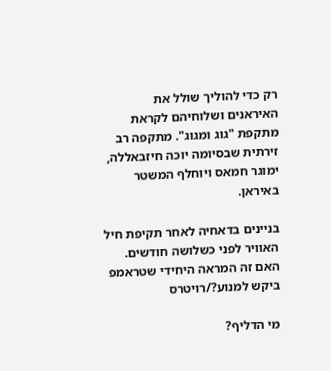רק כדי להוליך שולל את האיראנים ושלוחיהם לקראת מתקפת "גוג ומגוג". מתקפה רב זירתית שבסיומה יוכה חיזבאללה, ימוגר חמאס ויוחלף המשטר באיראן.

בניינים בדאחיה לאחר תקיפת חיל האוויר לפני כשלושה חודשים. האם זה המראה היחידי שטראמפ ביקש למנוע?/רויטרס

מי הדליף?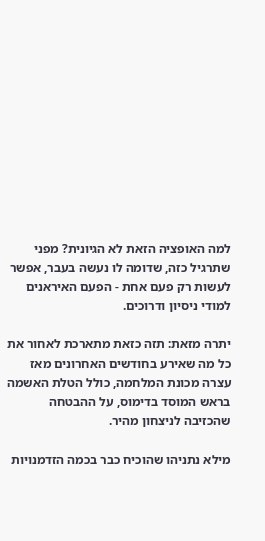למה האופציה הזאת לא הגיונית? מפני שתרגיל כזה, שדומה לו נעשה בעבר, אפשר לעשות רק פעם אחת - הפעם האיראנים למודי ניסיון ודרוכים.

יתרה מזאת: תזה כזאת מתארכת לאחור את כל מה שאירע בחודשים האחרונים מאז עצרה מכונת המלחמה, כולל הטלת האשמה בראש המוסד בדימוס, על ההבטחה שהכזיבה לניצחון מהיר.

מילא נתניהו שהוכיח כבר בכמה הזדמנויות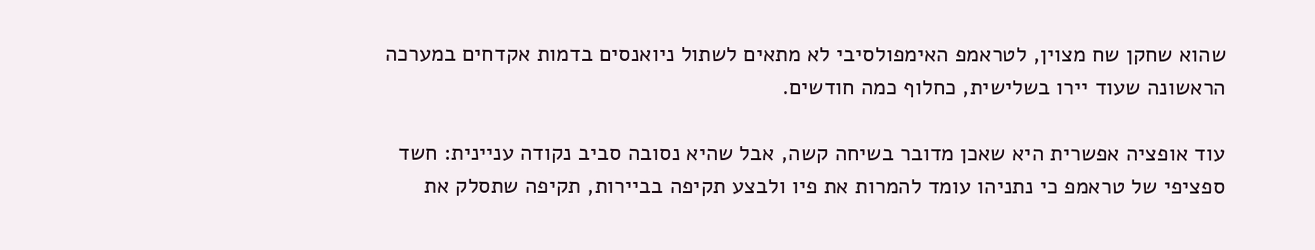שהוא שחקן שח מצוין, לטראמפ האימפולסיבי לא מתאים לשתול ניואנסים בדמות אקדחים במערכה הראשונה שעוד יירו בשלישית, כחלוף כמה חודשים.

עוד אופציה אפשרית היא שאכן מדובר בשיחה קשה, אבל שהיא נסובה סביב נקודה עניינית: חשד ספציפי של טראמפ כי נתניהו עומד להמרות את פיו ולבצע תקיפה בביירות, תקיפה שתסלק את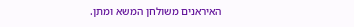האיראנים משולחן המשא ומתן.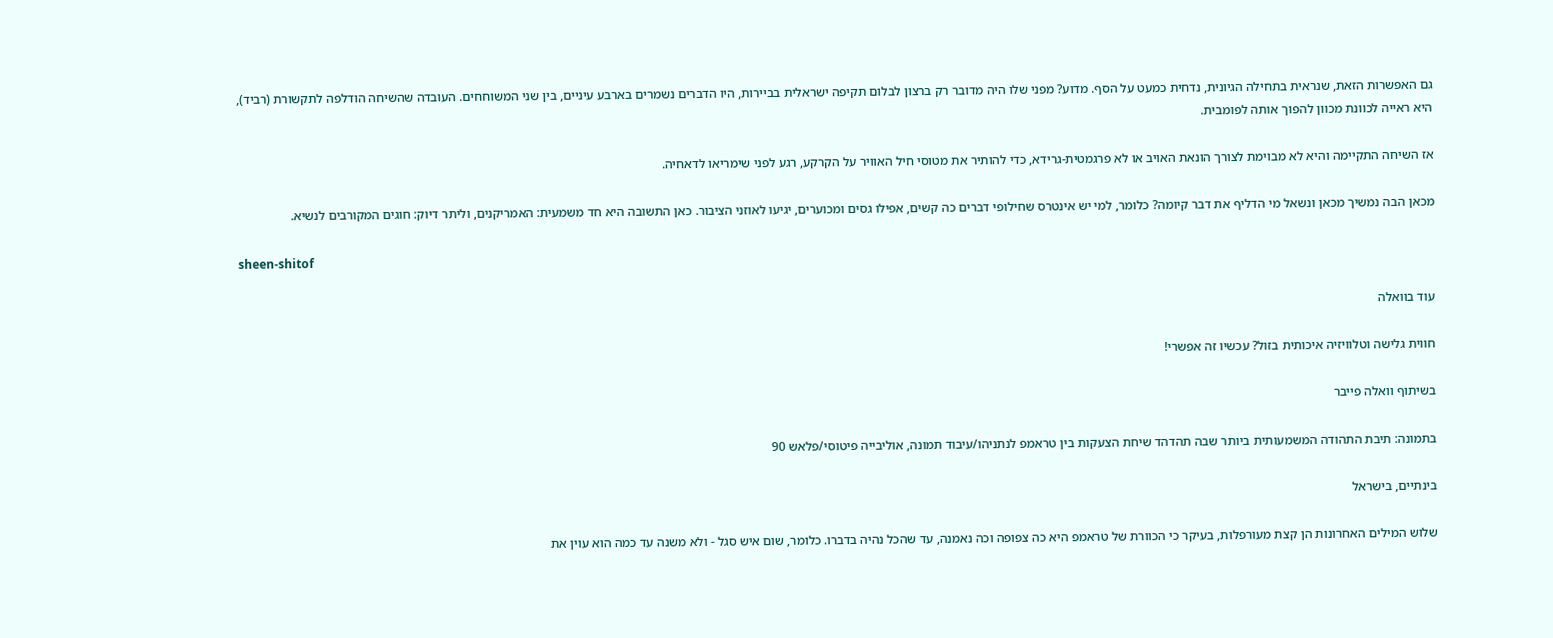גם האפשרות הזאת, שנראית בתחילה הגיונית, נדחית כמעט על הסף. מדוע? מפני שלו היה מדובר רק ברצון לבלום תקיפה ישראלית בביירות, היו הדברים נשמרים בארבע עיניים, בין שני המשוחחים. העובדה שהשיחה הודלפה לתקשורת (רביד), היא ראייה לכוונת מכוון להפוך אותה לפומבית.

אז השיחה התקיימה והיא לא מבוימת לצורך הונאת האויב או לא פרגמטית-גרידא, כדי להותיר את מטוסי חיל האוויר על הקרקע, רגע לפני שימריאו לדאחיה.

מכאן הבה נמשיך מכאן ונשאל מי הדליף את דבר קיומה? כלומר, למי יש אינטרס שחילופי דברים כה קשים, אפילו גסים ומכוערים, יגיעו לאוזני הציבור. כאן התשובה היא חד משמעית: האמריקנים, וליתר דיוק: חוגים המקורבים לנשיא.

sheen-shitof

עוד בוואלה

חווית גלישה וטלוויזיה איכותית בזול? עכשיו זה אפשרי!

בשיתוף וואלה פייבר

בתמונה: תיבת התהודה המשמעותית ביותר שבה תהדהד שיחת הצעקות בין טראמפ לנתניהו/עיבוד תמונה, אוליבייה פיטוסי/פלאש 90

בינתיים, בישראל

שלוש המילים האחרונות הן קצת מעורפלות, בעיקר כי הכוורת של טראמפ היא כה צפופה וכה נאמנה, עד שהכל נהיה בדברו. כלומר, שום איש סגל - ולא משנה עד כמה הוא עוין את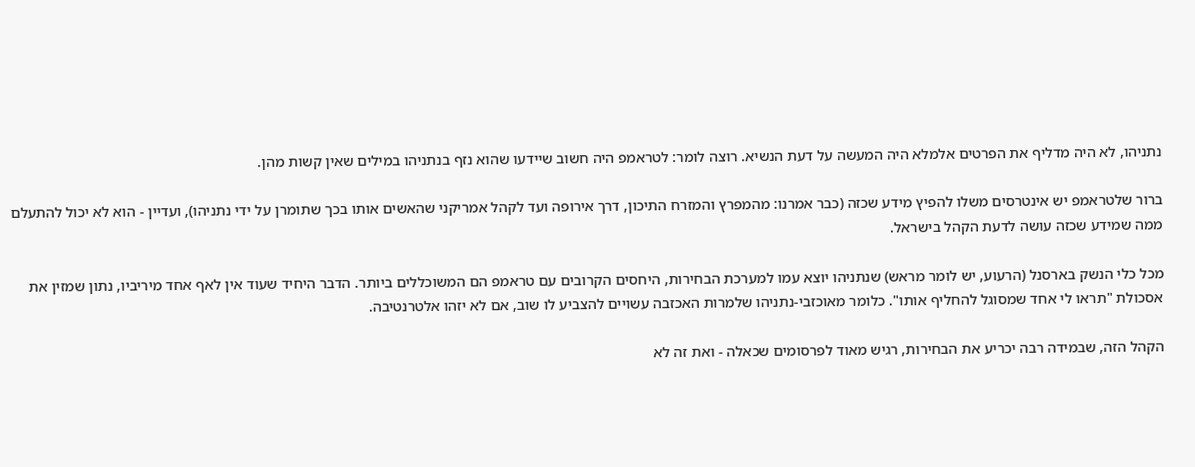נתניהו, לא היה מדליף את הפרטים אלמלא היה המעשה על דעת הנשיא. רוצה לומר: לטראמפ היה חשוב שיידעו שהוא נזף בנתניהו במילים שאין קשות מהן.

ברור שלטראמפ יש אינטרסים משלו להפיץ מידע שכזה (כבר אמרנו: מהמפרץ והמזרח התיכון, דרך אירופה ועד לקהל אמריקני שהאשים אותו בכך שתומרן על ידי נתניהו), ועדיין - הוא לא יכול להתעלם ממה שמידע שכזה עושה לדעת הקהל בישראל.

מכל כלי הנשק בארסנל (הרעוע, יש לומר מראש) שנתניהו יוצא עמו למערכת הבחירות, היחסים הקרובים עם טראמפ הם המשוכללים ביותר. הדבר היחיד שעוד אין לאף אחד מיריביו, נתון שמזין את אסכולת "תראו לי אחד שמסוגל להחליף אותו". כלומר מאוכזבי-נתניהו שלמרות האכזבה עשויים להצביע לו שוב, אם לא יזהו אלטרנטיבה.

הקהל הזה, שבמידה רבה יכריע את הבחירות, רגיש מאוד לפרסומים שכאלה - ואת זה לא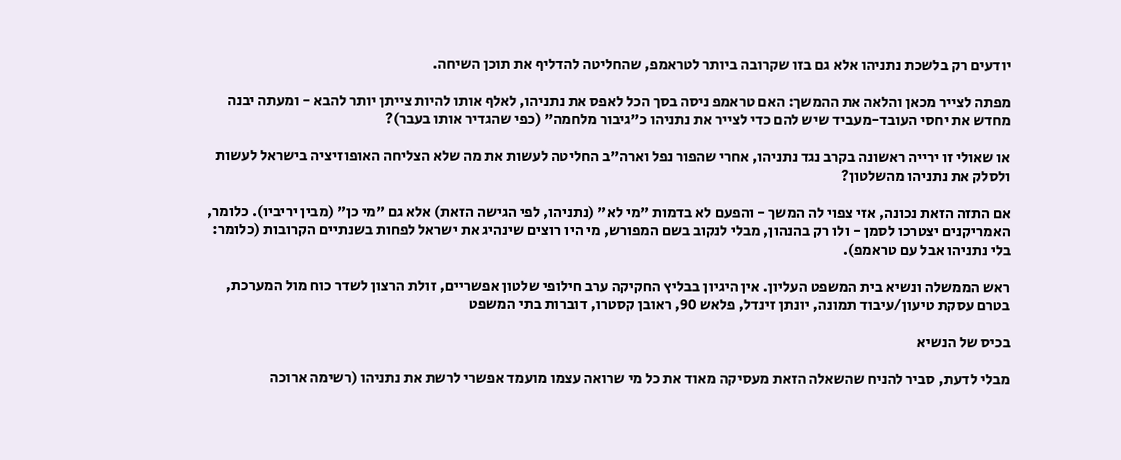יודעים רק בלשכת נתניהו אלא גם בזו שקרובה ביותר לטראמפ, שהחליטה להדליף את תוכן השיחה.

מפתה לצייר מכאן והלאה את ההמשך: האם טראמפ ניסה בסך הכל לאפס את נתניהו, לאלף אותו להיות צייתן יותר להבא - ומעתה יבנה מחדש את יחסי העובד-מעביד שיש להם כדי לצייר את נתניהו כ"גיבור מלחמה" (כפי שהגדיר אותו בעבר)?

או שאולי זו ירייה ראשונה בקרב נגד נתניהו, אחרי שהפור נפל וארה"ב החליטה לעשות את מה שלא הצליחה האופוזיציה בישראל לעשות ולסלק את נתניהו מהשלטון?

אם התזה הזאת נכונה, אזי צפוי לה המשך - והפעם לא בדמות "מי לא" (נתניהו, לפי הגישה הזאת) אלא גם "מי כן" (מבין יריביו). כלומר, האמריקנים יצטרכו לסמן - ולו רק בהנהון, מבלי לנקוב בשם המפורש, מי היו רוצים שינהיג את ישראל לפחות בשנתיים הקרובות (כלומר: בלי נתניהו אבל עם טראמפ).

ראש הממשלה ונשיא בית המשפט העליון. אין היגיון בבליץ החקיקה ערב חילופי שלטון אפשריים, זולת הרצון לשדר כוח מול המערכת, בטרם עסקת טיעון/עיבוד תמונה, יונתן זינדל, פלאש 90, ראובן קסטרו, דוברות בתי המשפט

בכיס של הנשיא

מבלי לדעת, סביר להניח שהשאלה הזאת מעסיקה מאוד את כל מי שרואה עצמו מועמד אפשרי לרשת את נתניהו (רשימה ארוכה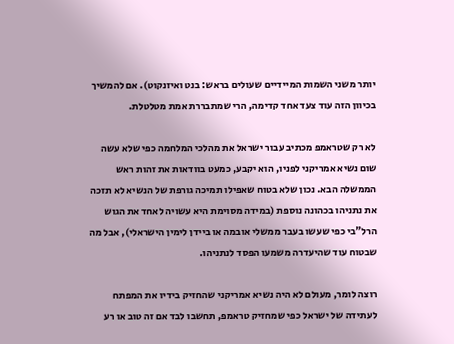יותר משני השמות המיידיים שעולים בראש: בנט ואיזנקוט). אם להמשיך בכיוון הזה עוד צעד אחד קדימה, הרי שמתבררת אמת מטלטלת.

לא רק שטראמפ מכתיב עבור ישראל את מהלכי המלחמה כפי שלא עשה שום נשיא אמריקני לפניו, הוא יקבע, כמעט בוודאות את זהות ראש הממשלה הבא. נכון שלא בטוח שאפילו תמיכה גורפת של הנשיא לא תזכה את נתניהו בכהונה נוספת (במידה מסוימת היא עשויה לאחד את הגוש הרל"בי כפי שעשו בעבר ממשלי אובמה או ביידן לימין הישראלי), אבל מה שבטוח עוד שהיעדרה משמעו הפסד לנתניהו.

רוצה לומר, מעולם לא היה נשיא אמריקני שהחזיק בידיו את המפתח לעתידה של ישראל כפי שמחזיק טראמפ, תחשבו לבד אם זה טוב או רע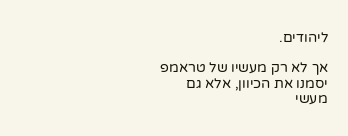ליהודים.

אך לא רק מעשיו של טראמפ יסמנו את הכיוון, אלא גם מעשי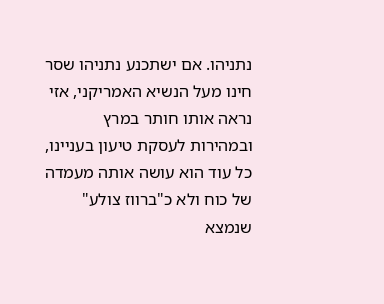נתניהו. אם ישתכנע נתניהו שסר חינו מעל הנשיא האמריקני, אזי נראה אותו חותר במרץ ובמהירות לעסקת טיעון בעניינו, כל עוד הוא עושה אותה מעמדה של כוח ולא כ"ברווז צולע" שנמצא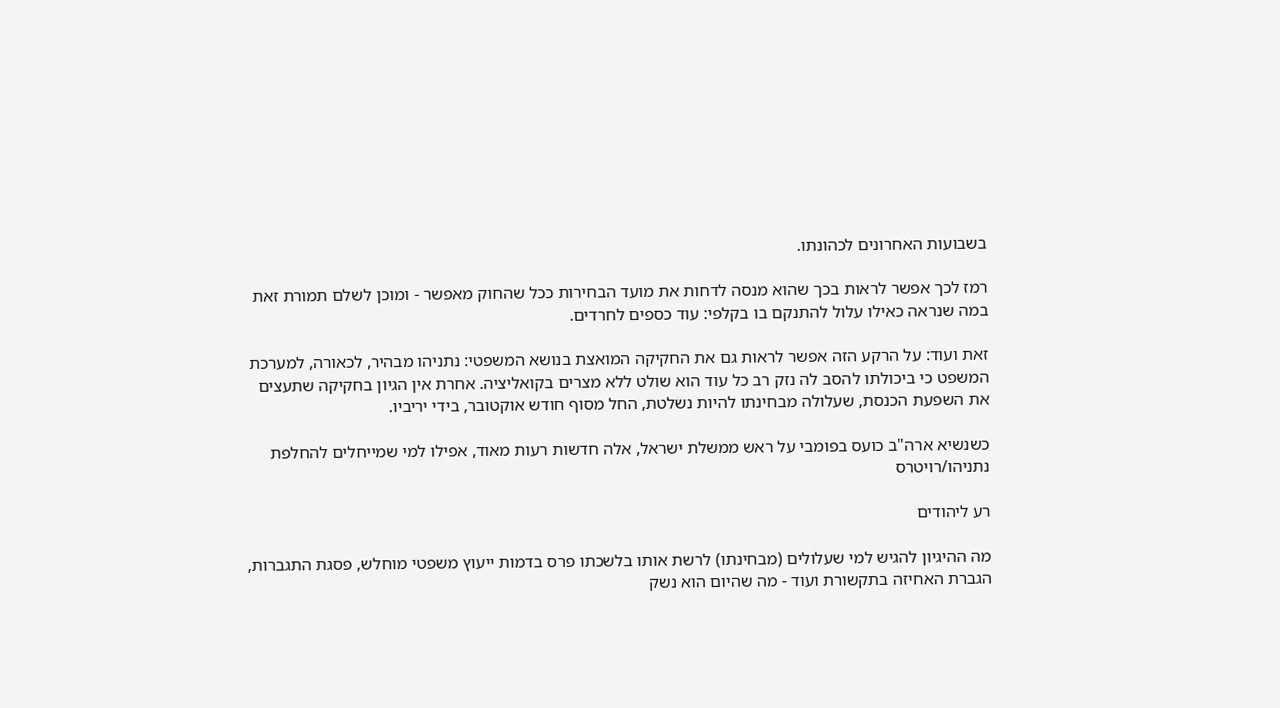בשבועות האחרונים לכהונתו.

רמז לכך אפשר לראות בכך שהוא מנסה לדחות את מועד הבחירות ככל שהחוק מאפשר - ומוכן לשלם תמורת זאת במה שנראה כאילו עלול להתנקם בו בקלפי: עוד כספים לחרדים.

זאת ועוד: על הרקע הזה אפשר לראות גם את החקיקה המואצת בנושא המשפטי: נתניהו מבהיר, לכאורה, למערכת המשפט כי ביכולתו להסב לה נזק רב כל עוד הוא שולט ללא מצרים בקואליציה. אחרת אין הגיון בחקיקה שתעצים את השפעת הכנסת, שעלולה מבחינתו להיות נשלטת, החל מסוף חודש אוקטובר, בידי יריביו.

כשנשיא ארה"ב כועס בפומבי על ראש ממשלת ישראל, אלה חדשות רעות מאוד, אפילו למי שמייחלים להחלפת נתניהו/רויטרס

רע ליהודים

מה ההיגיון להגיש למי שעלולים (מבחינתו) לרשת אותו בלשכתו פרס בדמות ייעוץ משפטי מוחלש, פסגת התגברות, הגברת האחיזה בתקשורת ועוד - מה שהיום הוא נשק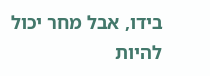בידו, אבל מחר יכול להיות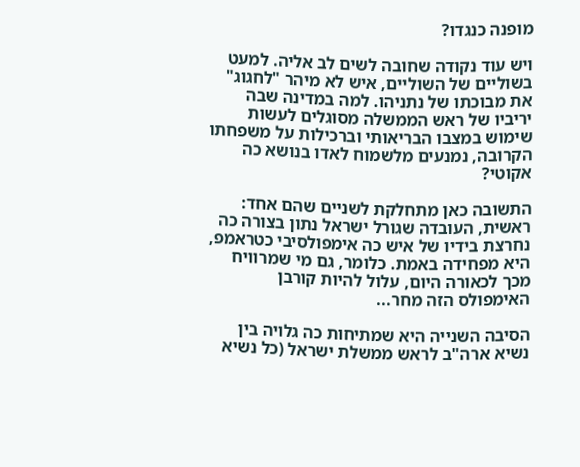מופנה כנגדו?

ויש עוד נקודה שחובה לשים לב אליה. למעט בשוליים של השוליים, איש לא מיהר "לחגוג" את מבוכתו של נתניהו. למה במדינה שבה יריביו של ראש הממשלה מסוגלים לעשות שימוש במצבו הבריאותי וברכילות על משפחתו הקרובה, נמנעים מלשמוח לאדו בנושא כה אקוטי?

התשובה כאן מתחלקת לשניים שהם אחד: ראשית, העובדה שגורל ישראל נתון בצורה כה נחרצת בידיו של איש כה אימפולסיבי כטראמפ, היא מפחידה באמת. כלומר, גם מי שמרוויח מכך לכאורה היום, עלול להיות קורבן האימפולס הזה מחר...

הסיבה השנייה היא שמתיחות כה גלויה בין נשיא ארה"ב לראש ממשלת ישראל (כל נשיא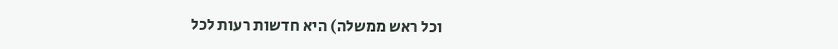וכל ראש ממשלה) היא חדשות רעות לכל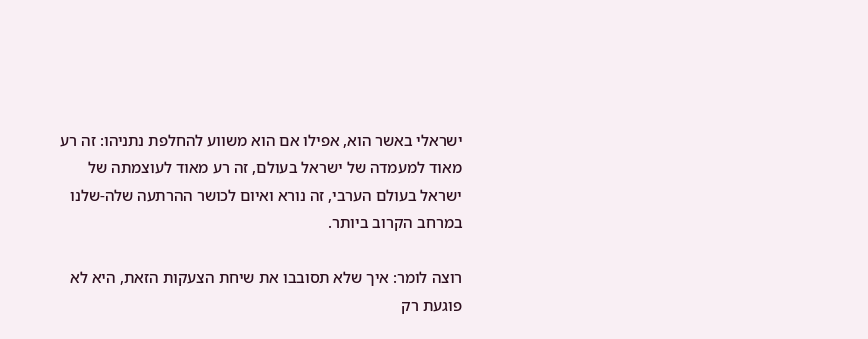ישראלי באשר הוא, אפילו אם הוא משווע להחלפת נתניהו: זה רע מאוד למעמדה של ישראל בעולם, זה רע מאוד לעוצמתה של ישראל בעולם הערבי, זה נורא ואיום לכושר ההרתעה שלה-שלנו במרחב הקרוב ביותר.

רוצה לומר: איך שלא תסובבו את שיחת הצעקות הזאת, היא לא פוגעת רק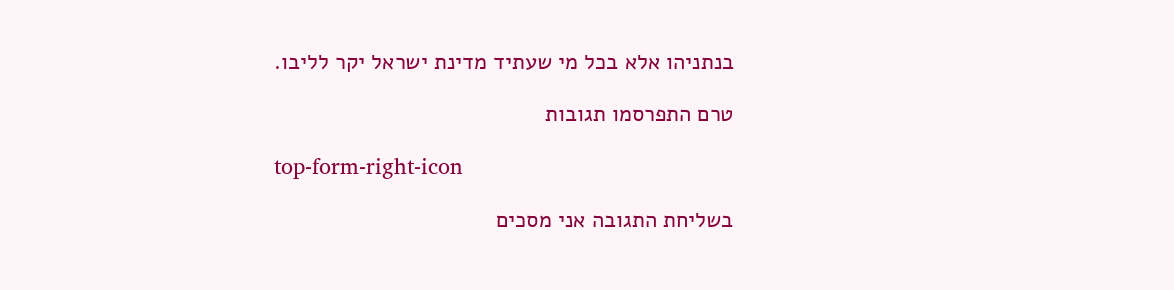בנתניהו אלא בכל מי שעתיד מדינת ישראל יקר לליבו.

טרם התפרסמו תגובות

top-form-right-icon

בשליחת התגובה אני מסכים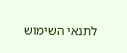לתנאי השימוש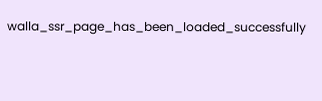walla_ssr_page_has_been_loaded_successfully